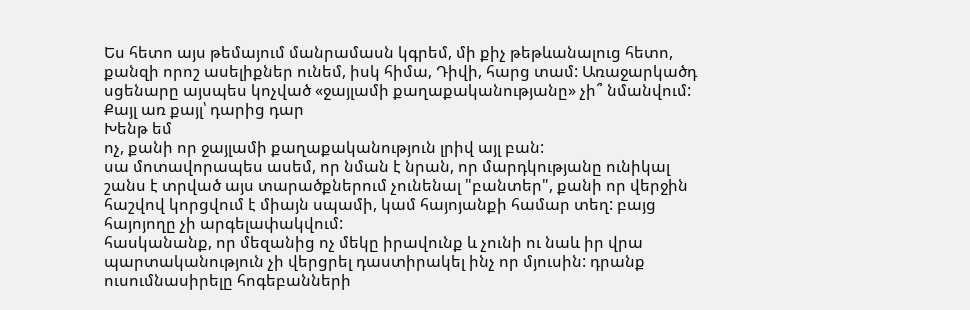Ես հետո այս թեմայում մանրամասն կգրեմ, մի քիչ թեթևանալուց հետո, քանզի որոշ ասելիքներ ունեմ, իսկ հիմա, Դիվի, հարց տամ: Առաջարկածդ սցենարը այսպես կոչված «ջայլամի քաղաքականությանը» չի՞ նմանվում:
Քայլ առ քայլ՝ դարից դար
Խենթ եմ
ոչ, քանի որ ջայլամի քաղաքականություն լրիվ այլ բան:
սա մոտավորապես ասեմ, որ նման է նրան, որ մարդկությանը ունիկալ շանս է տրված այս տարածքներում չունենալ "բանտեր", քանի որ վերջին հաշվով կորցվում է միայն սպամի, կամ հայոյանքի համար տեղ: բայց հայոյողը չի արգելափակվում:
հասկանանք, որ մեզանից ոչ մեկը իրավունք և չունի ու նաև իր վրա պարտականություն չի վերցրել դաստիրակել ինչ որ մյուսին: դրանք ուսումնասիրելը հոգեբանների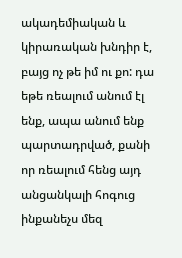ակադեմիական և կիրառական խնդիր է, բայց ոչ թե իմ ու քո: դա եթե ռեալում անում էլ ենք, ապա անում ենք պարտադրված, քանի որ ռեալում հենց այդ անցանկալի հոգուց ինքանեչս մեզ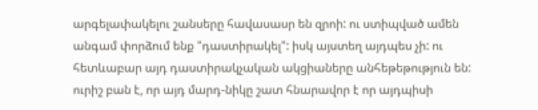արգելափակելու շանսերը հավասասր են զրոի: ու ստիպված ամեն անգամ փորձում ենք "դաստիրակել": իսկ այստեղ այդպես չի: ու հետևաբար այդ դաստիրակչական ակցիաները անհեթեթություն են: ուրիշ բան է, որ այդ մարդ-նիկը շատ հնարավոր է որ այդպիսի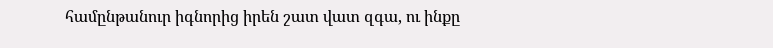համընթանուր իգնորից իրեն շատ վատ զգա, ու ինքը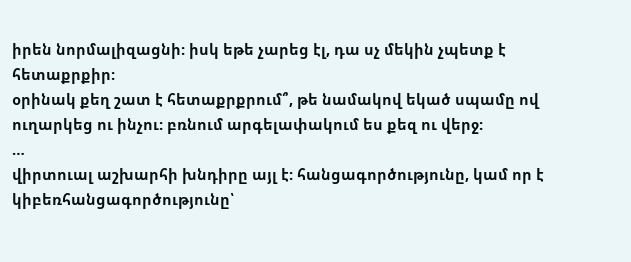իրեն նորմալիզացնի: իսկ եթե չարեց էլ, դա սչ մեկին չպետք է հետաքրքիր:
օրինակ քեղ շատ է հետաքրքրում՞, թե նամակով եկած սպամը ով ուղարկեց ու ինչու: բռնում արգելափակում ես քեզ ու վերջ:
…
վիրտուալ աշխարհի խնդիրը այլ է: հանցագործությունը, կամ որ է կիբեռհանցագործությունը՝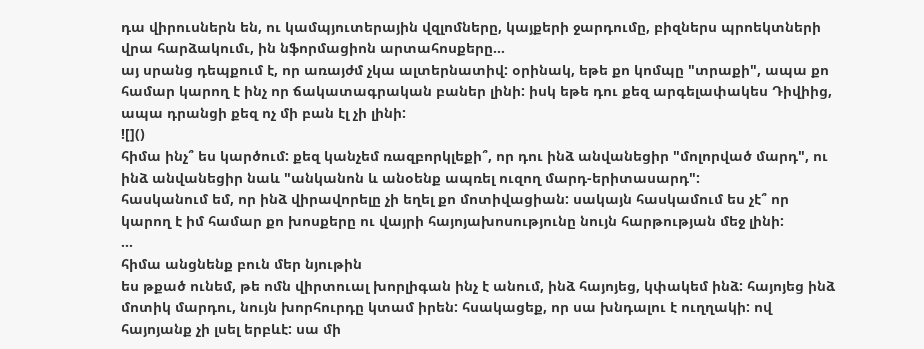դա վիրուսներն են, ու կամպյուտերային վզլոմները, կայքերի ջարդումը, բիզներս պրոեկտների վրա հարձակումւ, ին նֆորմացիոն արտահոսքերը…
այ սրանց դեպքում է, որ առայժմ չկա ալտերնատիվ: օրինակ, եթե քո կոմպը "տրաքի", ապա քո համար կարող է ինչ որ ճակատագրական բաներ լինի: իսկ եթե դու քեզ արգելափակես Դիվիից, ապա դրանցի քեզ ոչ մի բան էլ չի լինի:
![]()
հիմա ինչ՞ ես կարծում: քեզ կանչեմ ռազբորկլեքի՞, որ դու ինձ անվանեցիր "մոլորված մարդ", ու ինձ անվանեցիր նաև "անկանոն և անօենք ապռել ուզող մարդ-երիտասարդ":
հասկանում եմ, որ ինձ վիրավորելը չի եղել քո մոտիվացիան: սակայն հասկամում ես չէ՞ որ կարող է իմ համար քո խոսքերը ու վայրի հայոյախոսությունը նույն հարթության մեջ լինի:
…
հիմա անցնենք բուն մեր նյութին
ես թքած ունեմ, թե ոմն վիրտուալ խորլիգան ինչ է անում, ինձ հայոյեց, կփակեմ ինձ: հայոյեց ինձ մոտիկ մարդու, նույն խորհուրդը կտամ իրեն: հսակացեք, որ սա խնդալու է ուղղակի: ով հայոյանք չի լսել երբևէ: սա մի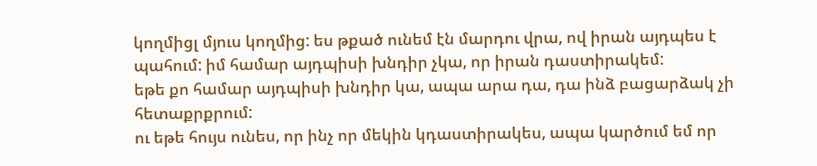կողմիցլ մյուս կողմից: ես թքած ունեմ էն մարդու վրա, ով իրան այդպես է պահում: իմ համար այդպիսի խնդիր չկա, որ իրան դաստիրակեմ:
եթե քո համար այդպիսի խնդիր կա, ապա արա դա, դա ինձ բացարձակ չի հետաքրքրում:
ու եթե հույս ունես, որ ինչ որ մեկին կդաստիրակես, ապա կարծում եմ որ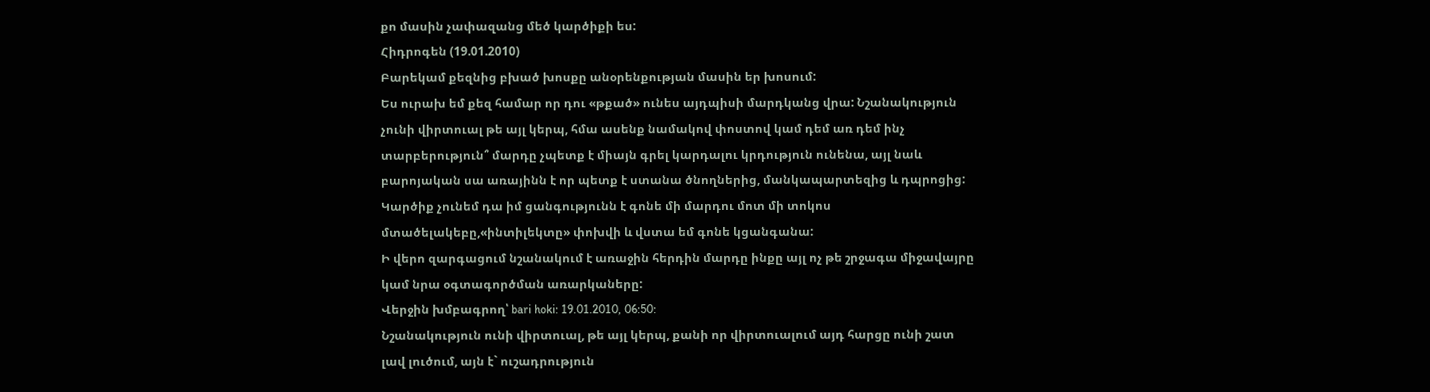քո մասին չափազանց մեծ կարծիքի ես:
Հիդրոգեն (19.01.2010)
Բարեկամ քեզնից բխած խոսքը անօրենքության մասին եր խոսում:
Ես ուրախ եմ քեզ համար որ դու «թքած» ունես այդպիսի մարդկանց վրա: Նշանակություն չունի վիրտուալ թե այլ կերպ, հմա ասենք նամակով փոստով կամ դեմ առ դեմ ինչ տարբերություն՞ մարդը չպետք է միայն գրել կարդալու կրդություն ունենա, այլ նաև բարոյական սա առայինն է որ պետք է ստանա ծնողներից, մանկապարտեզից և դպրոցից:
Կարծիք չունեմ դա իմ ցանգությունն է գոնե մի մարդու մոտ մի տոկոս մտածելակեբը,«ինտիլեկտը» փոխվի և վստա եմ գոնե կցանգանա:
Ի վերո զարգացում նշանակում է առաջին հերդին մարդը ինքը այլ ոչ թե շրջագա միջավայրը կամ նրա օգտագործման առարկաները:
Վերջին խմբագրող՝ bari hoki: 19.01.2010, 06:50:
Նշանակություն ունի վիրտուալ, թե այլ կերպ, քանի որ վիրտուալում այդ հարցը ունի շատ լավ լուծում, այն է` ուշադրություն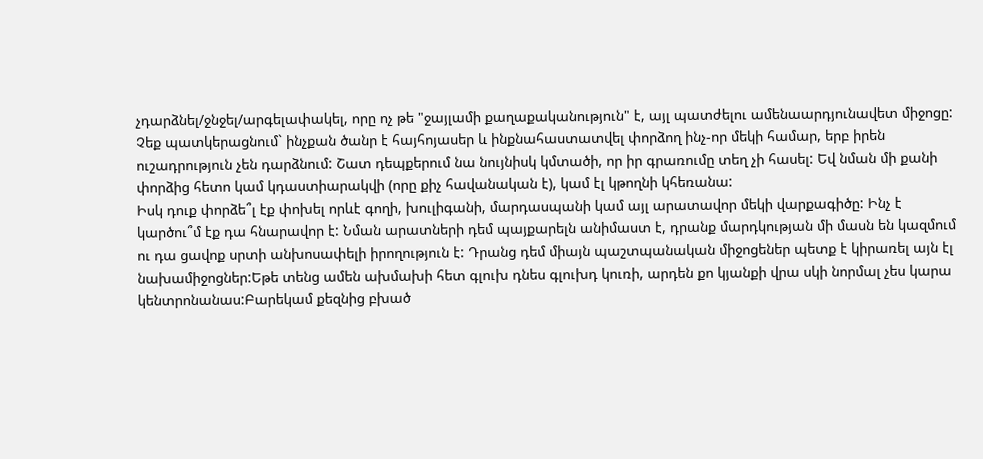չդարձնել/ջնջել/արգելափակել, որը ոչ թե "ջայլամի քաղաքականություն" է, այլ պատժելու ամենաարդյունավետ միջոցը: Չեք պատկերացնում` ինչքան ծանր է հայհոյասեր և ինքնահաստատվել փորձող ինչ-որ մեկի համար, երբ իրեն ուշադրություն չեն դարձնում: Շատ դեպքերում նա նույնիսկ կմտածի, որ իր գրառումը տեղ չի հասել: Եվ նման մի քանի փորձից հետո կամ կդաստիարակվի (որը քիչ հավանական է), կամ էլ կթողնի կհեռանա:
Իսկ դուք փորձե՞լ էք փոխել որևէ գողի, խուլիգանի, մարդասպանի կամ այլ արատավոր մեկի վարքագիծը: Ինչ է կարծու՞մ էք դա հնարավոր է: Նման արատների դեմ պայքարելն անիմաստ է, դրանք մարդկության մի մասն են կազմում ու դա ցավոք սրտի անխոսափելի իրողություն է: Դրանց դեմ միայն պաշտպանական միջոցեներ պետք է կիրառել այն էլ նախամիջոցներ:Եթե տենց ամեն ախմախի հետ գլուխ դնես գլուխդ կուռի, արդեն քո կյանքի վրա սկի նորմալ չես կարա կենտրոնանաս:Բարեկամ քեզնից բխած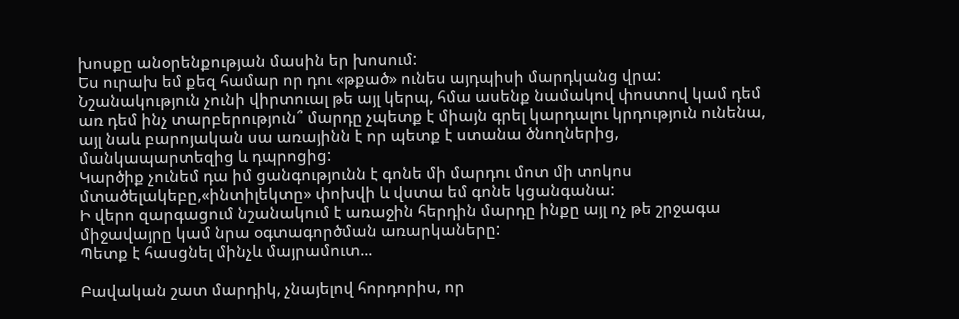խոսքը անօրենքության մասին եր խոսում:
Ես ուրախ եմ քեզ համար որ դու «թքած» ունես այդպիսի մարդկանց վրա: Նշանակություն չունի վիրտուալ թե այլ կերպ, հմա ասենք նամակով փոստով կամ դեմ առ դեմ ինչ տարբերություն՞ մարդը չպետք է միայն գրել կարդալու կրդություն ունենա, այլ նաև բարոյական սա առայինն է որ պետք է ստանա ծնողներից, մանկապարտեզից և դպրոցից:
Կարծիք չունեմ դա իմ ցանգությունն է գոնե մի մարդու մոտ մի տոկոս մտածելակեբը,«ինտիլեկտը» փոխվի և վստա եմ գոնե կցանգանա:
Ի վերո զարգացում նշանակում է առաջին հերդին մարդը ինքը այլ ոչ թե շրջագա միջավայրը կամ նրա օգտագործման առարկաները:
Պետք է հասցնել մինչև մայրամուտ...

Բավական շատ մարդիկ, չնայելով հորդորիս, որ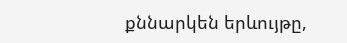քննարկեն երևույթը,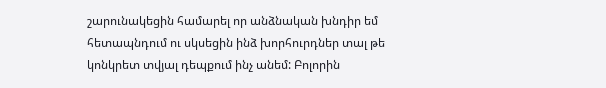շարունակեցին համարել որ անձնական խնդիր եմ հետապնդում ու սկսեցին ինձ խորհուրդներ տալ թե կոնկրետ տվյալ դեպքում ինչ անեմ: Բոլորին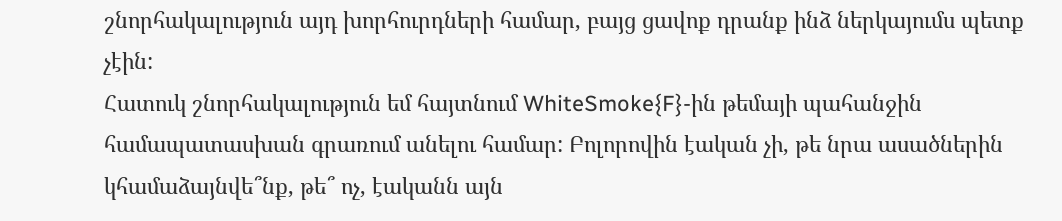շնորհակալություն այդ խորհուրդների համար, բայց ցավոք դրանք ինձ ներկայումս պետք չէին:
Հատուկ շնորհակալություն եմ հայտնում WhiteSmoke{F}-ին թեմայի պահանջին համապատասխան գրառում անելու համար: Բոլորովին էական չի, թե նրա ասածներին կհամաձայնվե՞նք, թե՞ ոչ, էականն այն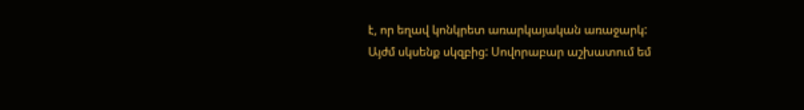է, որ եղավ կոնկրետ առարկայական առաջարկ:
Այժմ սկսենք սկզբից: Սովորաբար աշխատում եմ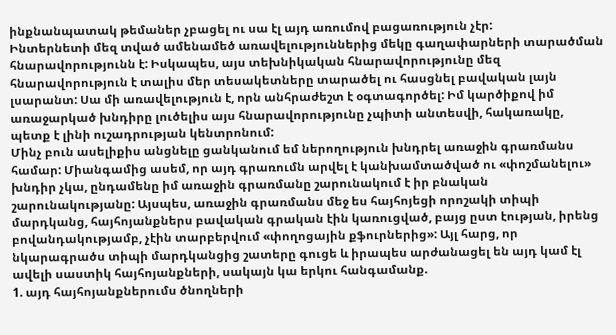ինքնանպատակ թեմաներ չբացել ու սա էլ այդ առումով բացառություն չէր:
Ինտերնետի մեզ տված ամենամեծ առավելություններից մեկը գաղափարների տարածման հնարավորությունն է: Իսկապես, այս տեխնիկական հնարավորությունը մեզ հնարավորություն է տալիս մեր տեսակետները տարածել ու հասցնել բավական լայն լսարանտ: Սա մի առավելություն է, որն անհրաժեշտ է օգտագործել: Իմ կարծիքով իմ առաջարկած խնդիրը լուծելիս այս հնարավորությունը չպիտի անտեսվի, հակառակը, պետք է լինի ուշադրության կենտրոնում:
Մինչ բուն ասելիքիս անցնելը ցանկանում եմ ներողություն խնդրել առաջին գրառմանս համար: Միանգամից ասեմ, որ այդ գրառումն արվել է կանխամտածված ու «փոշմանելու» խնդիր չկա, ընդամենը իմ առաջին գրառմանը շարունակում է իր բնական շարունակությանը: Այսպես, առաջին գրառմանս մեջ ես հայհոյեցի որոշակի տիպի մարդկանց, հայհոյանքներս բավական գրական էին կառուցված, բայց ըստ էության, իրենց բովանդակությամբ, չէին տարբերվում «փողոցային քֆուրներից»: Այլ հարց, որ նկարագրածս տիպի մարդկանցից շատերը գուցե և իրապես արժանացել են այդ կամ էլ ավելի սաստիկ հայհոյանքների, սակայն կա երկու հանգամանք.
1. այդ հայհոյանքներումս ծնողների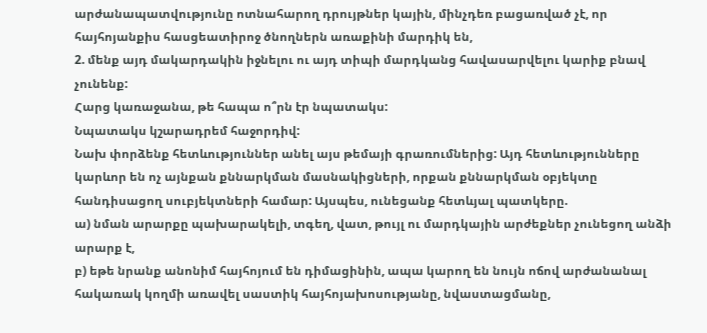արժանապատվությունը ոտնահարող դրույթներ կային, մինչդեռ բացառված չէ, որ հայհոյանքիս հասցեատիրոջ ծնողներն առաքինի մարդիկ են,
2. մենք այդ մակարդակին իջնելու ու այդ տիպի մարդկանց հավասարվելու կարիք բնավ չունենք:
Հարց կառաջանա, թե հապա ո՞րն էր նպատակս:
Նպատակս կշարադրեմ հաջորդիվ:
Նախ փորձենք հետևություններ անել այս թեմայի գրառումներից: Այդ հետևությունները կարևոր են ոչ այնքան քննարկման մասնակիցների, որքան քննարկման օբյեկտը հանդիսացող սուբյեկտների համար: Այսպես, ունեցանք հետևյալ պատկերը.
ա) նման արարքը պախարակելի, տգեղ, վատ, թույլ ու մարդկային արժեքներ չունեցող անձի արարք է,
բ) եթե նրանք անոնիմ հայհոյում են դիմացինին, ապա կարող են նույն ոճով արժանանալ հակառակ կողմի առավել սաստիկ հայհոյախոսությանը, նվաստացմանը,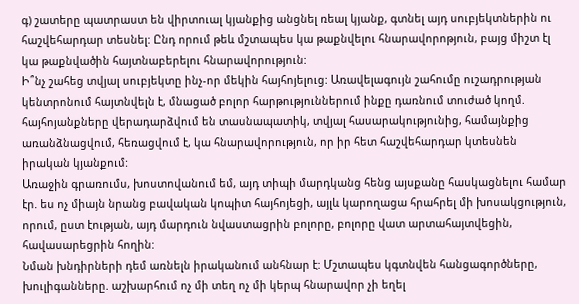գ) շատերը պատրաստ են վիրտուալ կյանքից անցնել ռեալ կյանք, գտնել այդ սուբյեկտներին ու հաշվեհարդար տեսնել: Ընդ որում թեև մշտապես կա թաքնվելու հնարավորոթյուն, բայց միշտ էլ կա թաքնվածին հայտնաբերելու հնարավորություն:
Ի՞նչ շահեց տվյալ սուբյեկտը ինչ-որ մեկին հայհոյելուց: Առավելագույն շահումը ուշադրության կենտրոնում հայտնվելն է, մնացած բոլոր հարթություններում ինքը դառնում տուժած կողմ. հայհոյանքները վերադարձվում են տասնապատիկ, տվյալ հասարակությունից, համայնքից առանձնացվում, հեռացվում է, կա հնարավորություն, որ իր հետ հաշվեհարդար կտեսնեն իրական կյանքում:
Առաջին գրառումս, խոստովանում եմ, այդ տիպի մարդկանց հենց այսքանը հասկացնելու համար էր. ես ոչ միայն նրանց բավական կոպիտ հայհոյեցի, այլև կարողացա հրահրել մի խոսակցություն, որում, ըստ էության, այդ մարդուն նվաստացրին բոլորը, բոլորը վատ արտահայտվեցին, հավասարեցրին հողին:
Նման խնդիրների դեմ առնելն իրականում անհնար է: Մշտապես կգտնվեն հանցագործները, խուլիգանները. աշխարհում ոչ մի տեղ ոչ մի կերպ հնարավոր չի եղել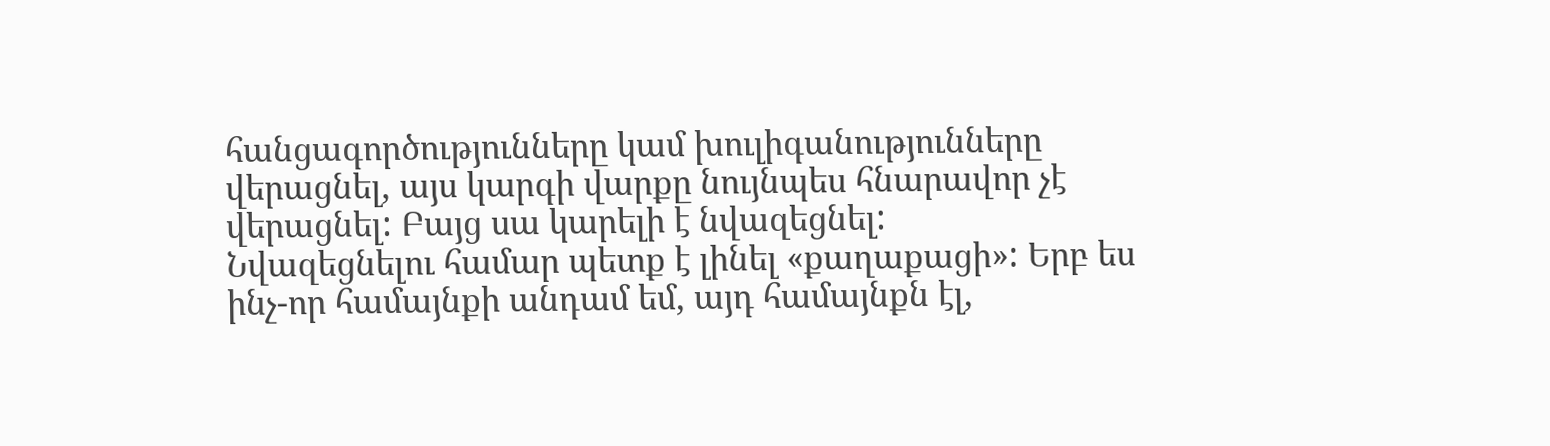հանցագործությունները կամ խուլիգանությունները վերացնել, այս կարգի վարքը նույնպես հնարավոր չէ վերացնել: Բայց սա կարելի է նվազեցնել:
Նվազեցնելու համար պետք է լինել «քաղաքացի»: Երբ ես ինչ-որ համայնքի անդամ եմ, այդ համայնքն էլ,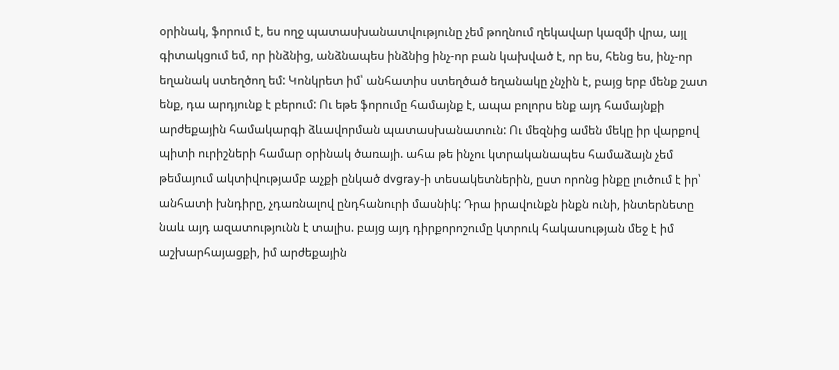օրինակ, ֆորում է, ես ողջ պատասխանատվությունը չեմ թողնում ղեկավար կազմի վրա, այլ գիտակցում եմ, որ ինձնից, անձնապես ինձնից ինչ-որ բան կախված է, որ ես, հենց ես, ինչ-որ եղանակ ստեղծող եմ: Կոնկրետ իմ՝ անհատիս ստեղծած եղանակը չնչին է, բայց երբ մենք շատ ենք, դա արդյունք է բերում: Ու եթե ֆորումը համայնք է, ապա բոլորս ենք այդ համայնքի արժեքային համակարգի ձևավորման պատասխանատուն: Ու մեզնից ամեն մեկը իր վարքով պիտի ուրիշների համար օրինակ ծառայի. ահա թե ինչու կտրականապես համաձայն չեմ թեմայում ակտիվությամբ աչքի ընկած dvgray-ի տեսակետներին, ըստ որոնց ինքը լուծում է իր՝ անհատի խնդիրը, չդառնալով ընդհանուրի մասնիկ: Դրա իրավունքն ինքն ունի, ինտերնետը նաև այդ ազատությունն է տալիս. բայց այդ դիրքորոշումը կտրուկ հակասության մեջ է իմ աշխարհայացքի, իմ արժեքային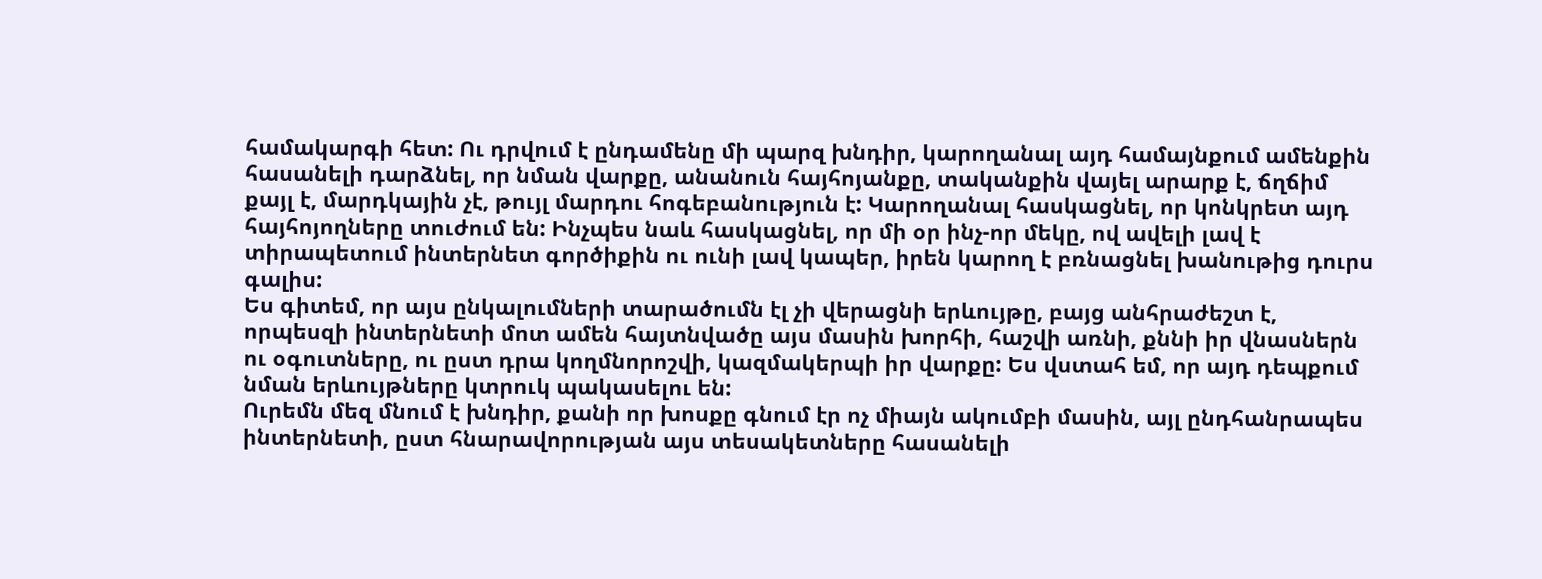համակարգի հետ: Ու դրվում է ընդամենը մի պարզ խնդիր, կարողանալ այդ համայնքում ամենքին հասանելի դարձնել, որ նման վարքը, անանուն հայհոյանքը, տականքին վայել արարք է, ճղճիմ քայլ է, մարդկային չէ, թույլ մարդու հոգեբանություն է: Կարողանալ հասկացնել, որ կոնկրետ այդ հայհոյողները տուժում են: Ինչպես նաև հասկացնել, որ մի օր ինչ-որ մեկը, ով ավելի լավ է տիրապետում ինտերնետ գործիքին ու ունի լավ կապեր, իրեն կարող է բռնացնել խանութից դուրս գալիս:
Ես գիտեմ, որ այս ընկալումների տարածումն էլ չի վերացնի երևույթը, բայց անհրաժեշտ է, որպեսզի ինտերնետի մոտ ամեն հայտնվածը այս մասին խորհի, հաշվի առնի, քննի իր վնասներն ու օգուտները, ու ըստ դրա կողմնորոշվի, կազմակերպի իր վարքը: Ես վստահ եմ, որ այդ դեպքում նման երևույթները կտրուկ պակասելու են:
Ուրեմն մեզ մնում է խնդիր, քանի որ խոսքը գնում էր ոչ միայն ակումբի մասին, այլ ընդհանրապես ինտերնետի, ըստ հնարավորության այս տեսակետները հասանելի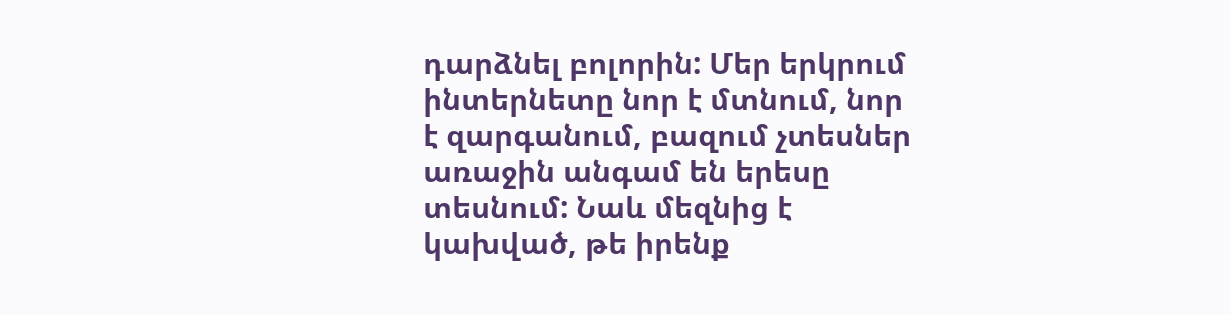դարձնել բոլորին: Մեր երկրում ինտերնետը նոր է մտնում, նոր է զարգանում, բազում չտեսներ առաջին անգամ են երեսը տեսնում: Նաև մեզնից է կախված, թե իրենք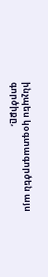ինչպես կօգտագործեն այս գործիքը,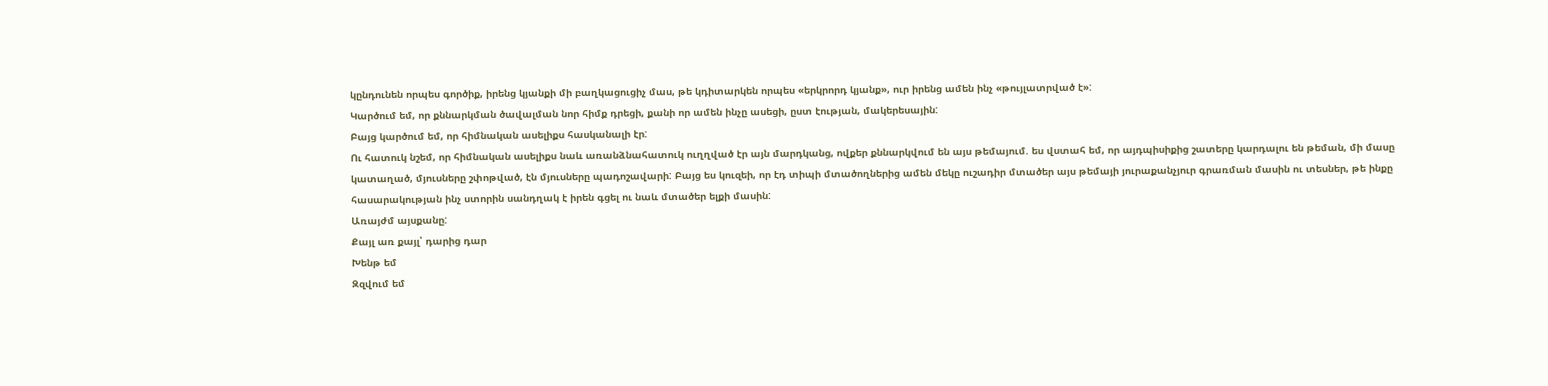կընդունեն որպես գործիք, իրենց կյանքի մի բաղկացուցիչ մաս, թե կդիտարկեն որպես «երկրորդ կյանք», ուր իրենց ամեն ինչ «թույլատրված է»:
Կարծում եմ, որ քննարկման ծավալման նոր հիմք դրեցի, քանի որ ամեն ինչը ասեցի, ըստ էության, մակերեսային:
Բայց կարծում եմ, որ հիմնական ասելիքս հասկանալի էր:
Ու հատուկ նշեմ, որ հիմնական ասելիքս նաև առանձնահատուկ ուղղված էր այն մարդկանց, ովքեր քննարկվում են այս թեմայում. ես վստահ եմ, որ այդպիսիքից շատերը կարդալու են թեման, մի մասը կատաղած, մյուսները շփոթված, էն մյուսները պադոշավարի: Բայց ես կուզեի, որ էդ տիպի մտածողներից ամեն մեկը ուշադիր մտածեր այս թեմայի յուրաքանչյուր գրառման մասին ու տեսներ, թե ինքը հասարակության ինչ ստորին սանդղակ է իրեն գցել ու նաև մտածեր ելքի մասին:
Առայժմ այսքանը:
Քայլ առ քայլ՝ դարից դար
Խենթ եմ
Զզվում եմ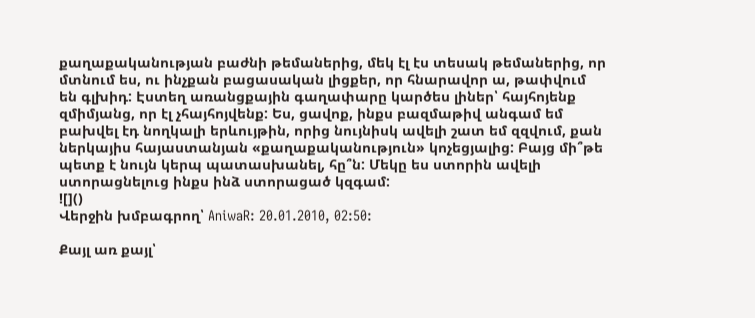քաղաքականության բաժնի թեմաներից, մեկ էլ էս տեսակ թեմաներից, որ մտնում ես, ու ինչքան բացասական լիցքեր, որ հնարավոր ա, թափվում են գլխիդ: Էստեղ առանցքային գաղափարը կարծես լիներ՝ հայհոյենք զմիմյանց, որ էլ չհայհոյվենք: Ես, ցավոք, ինքս բազմաթիվ անգամ եմ բախվել էդ նողկալի երևույթին, որից նույնիսկ ավելի շատ եմ զզվում, քան ներկայիս հայաստանյան «քաղաքականություն» կոչեցյալից: Բայց մի՞թե պետք է նույն կերպ պատասխանել, հը՞ն: Մեկը ես ստորին ավելի ստորացնելուց ինքս ինձ ստորացած կզգամ:
![]()
Վերջին խմբագրող՝ AniwaR: 20.01.2010, 02:50:

Քայլ առ քայլ՝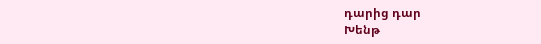դարից դար
Խենթ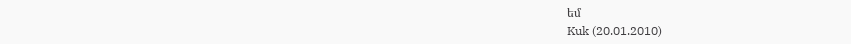եմ
Kuk (20.01.2010)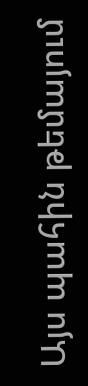Այս պահին թեմայում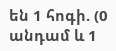են 1 հոգի. (0 անդամ և 1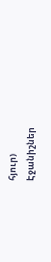հյուր)
Էջանիշներ